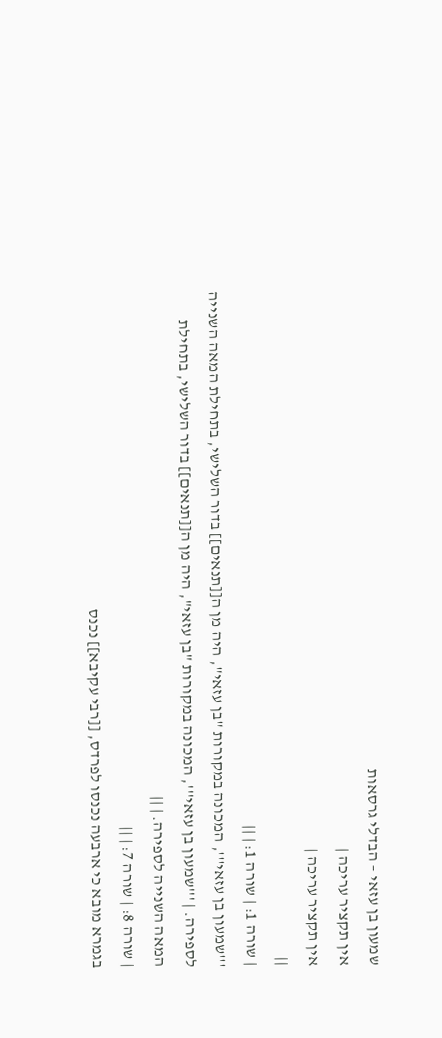שמעון בן עזאי – הבדלי גרסאות
אין תקציר עריכה |
אין תקציר עריכה |
||
| שורה 1: | שורה 1: | ||
'''שמעון בן עזאי''', המכונה במקורות "בן עזאי", היה מן ה[[תנאים]] בדור השלישי, בתחילת המאה השנייה לספירה. | '''שמעון בן עזאי''', המכונה במקורות "בן עזאי", היה מן ה[[תנאים]] בדור השלישי, בתחילת המאה השנייה לספירה. | ||
| שורה 8: | שורה 7: | ||
בגמרא מובא כי ארבעה נכנסו לפרדס, [[רבי עקיבא]] נכנס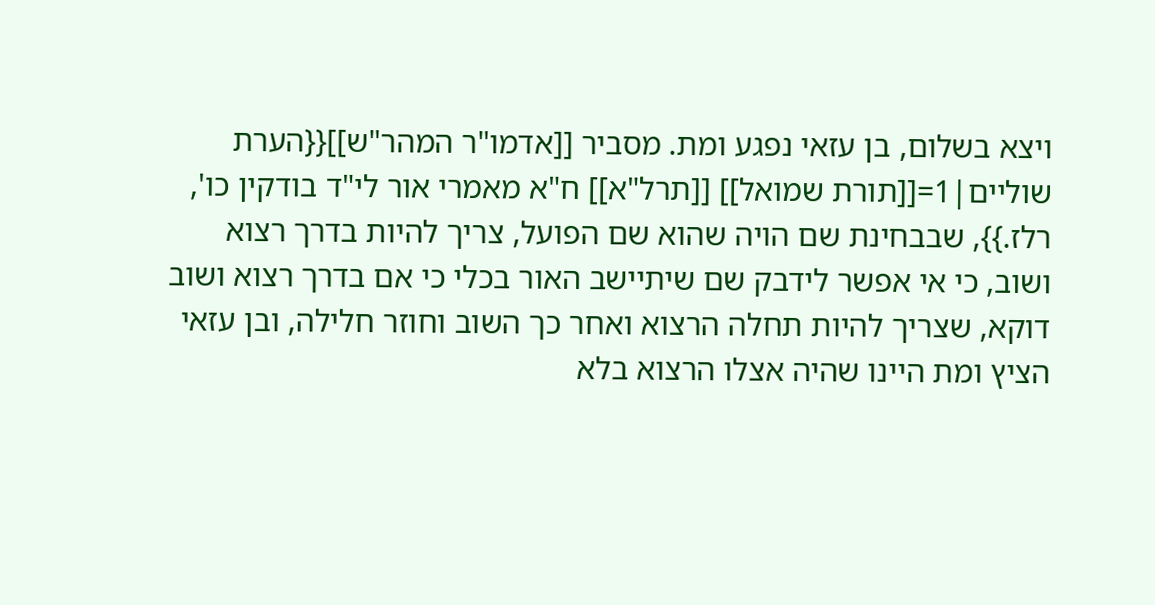ויצא בשלום, בן עזאי נפגע ומת. מסביר [[אדמו"ר המהר"ש]]{{הערת שוליים|1=[[תורת שמואל]] [[תרל"א]] ח"א מאמרי אור לי"ד בודקין כו', רלז.}}, שבבחינת שם הויה שהוא שם הפועל, צריך להיות בדרך רצוא ושוב, כי אי אפשר לידבק שם שיתיישב האור בכלי כי אם בדרך רצוא ושוב דוקא, שצריך להיות תחלה הרצוא ואחר כך השוב וחוזר חלילה, ובן עזאי הציץ ומת היינו שהיה אצלו הרצוא בלא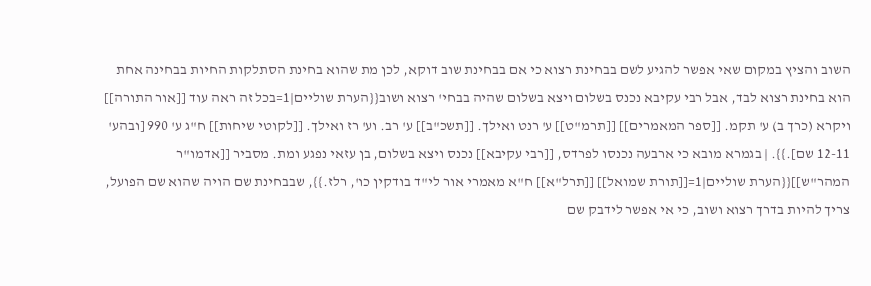השוב והציץ במקום שאי אפשר להגיע לשם בבחינת רצוא כי אם בבחינת שוב דוקא, לכן מת שהוא בחינת הסתלקות החיות בבחינה אחת הוא בחינת רצוא לבד, אבל רבי עקיבא נכנס בשלום ויצא בשלום שהיה בבחי' רצוא ושוב{{הערת שוליים|1=בכל זה ראה עוד [[אור התורה]] ויקרא (כרך ב) ע' תקמ. [[ספר המאמרים]] [[תרמ"ט]] ע' רנט ואילך. [[תשכ"ב]] ע' רב. וע' רז ואילך. [[לקוטי שיחות]] ח"ג ע' 990 [ובהע' 12-11 שם].}}. | בגמרא מובא כי ארבעה נכנסו לפרדס, [[רבי עקיבא]] נכנס ויצא בשלום, בן עזאי נפגע ומת. מסביר [[אדמו"ר המהר"ש]]{{הערת שוליים|1=[[תורת שמואל]] [[תרל"א]] ח"א מאמרי אור לי"ד בודקין כו', רלז.}}, שבבחינת שם הויה שהוא שם הפועל, צריך להיות בדרך רצוא ושוב, כי אי אפשר לידבק שם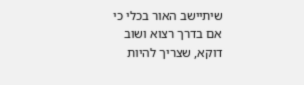שיתיישב האור בכלי כי אם בדרך רצוא ושוב דוקא, שצריך להיות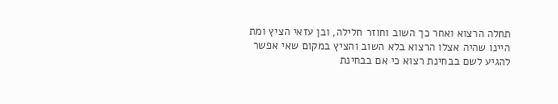תחלה הרצוא ואחר כך השוב וחוזר חלילה, ובן עזאי הציץ ומת היינו שהיה אצלו הרצוא בלא השוב והציץ במקום שאי אפשר להגיע לשם בבחינת רצוא כי אם בבחינת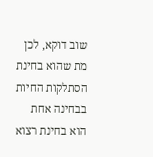שוב דוקא, לכן מת שהוא בחינת הסתלקות החיות בבחינה אחת הוא בחינת רצוא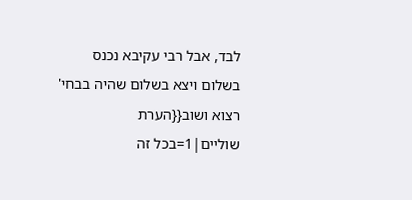לבד, אבל רבי עקיבא נכנס בשלום ויצא בשלום שהיה בבחי' רצוא ושוב{{הערת שוליים|1=בכל זה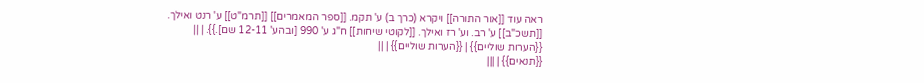ראה עוד [[אור התורה]] ויקרא (כרך ב) ע' תקמ. [[ספר המאמרים]] [[תרמ"ט]] ע' רנט ואילך. [[תשכ"ב]] ע' רב. וע' רז ואילך. [[לקוטי שיחות]] ח"ג ע' 990 [ובהע' 12-11 שם].}}. | ||
{{הערות שוליים}} | {{הערות שוליים}} | ||
{{תנאים}} | |||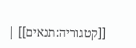[[קטגוריה:תנאים]] |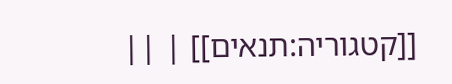[[קטגוריה:תנאים]] | ||